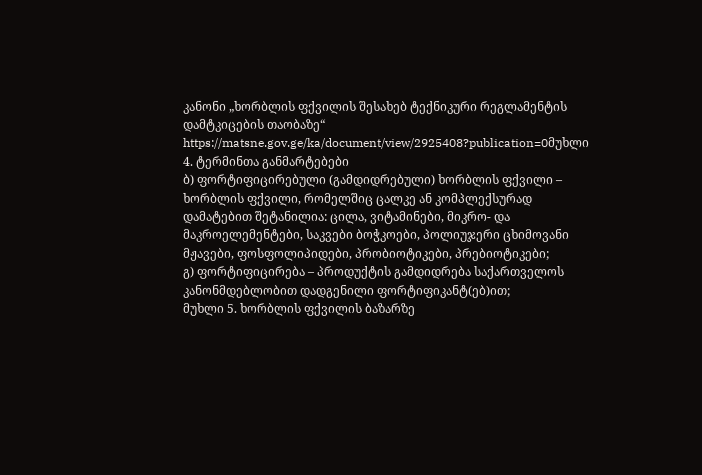კანონი „ხორბლის ფქვილის შესახებ ტექნიკური რეგლამენტის დამტკიცების თაობაზე“
https://matsne.gov.ge/ka/document/view/2925408?publication=0მუხლი 4. ტერმინთა განმარტებები
ბ) ფორტიფიცირებული (გამდიდრებული) ხორბლის ფქვილი – ხორბლის ფქვილი, რომელშიც ცალკე ან კომპლექსურად დამატებით შეტანილია: ცილა, ვიტამინები, მიკრო- და მაკროელემენტები, საკვები ბოჭკოები, პოლიუჯერი ცხიმოვანი მჟავები, ფოსფოლიპიდები, პრობიოტიკები, პრებიოტიკები;
გ) ფორტიფიცირება – პროდუქტის გამდიდრება საქართველოს კანონმდებლობით დადგენილი ფორტიფიკანტ(ებ)ით;
მუხლი 5. ხორბლის ფქვილის ბაზარზე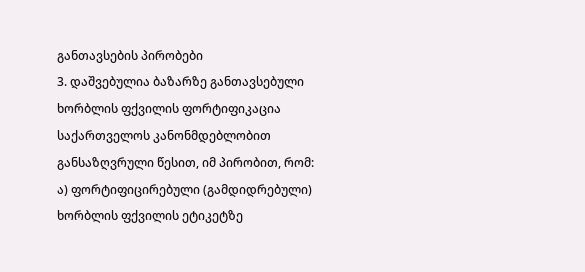განთავსების პირობები
3. დაშვებულია ბაზარზე განთავსებული ხორბლის ფქვილის ფორტიფიკაცია საქართველოს კანონმდებლობით განსაზღვრული წესით, იმ პირობით, რომ:
ა) ფორტიფიცირებული (გამდიდრებული) ხორბლის ფქვილის ეტიკეტზე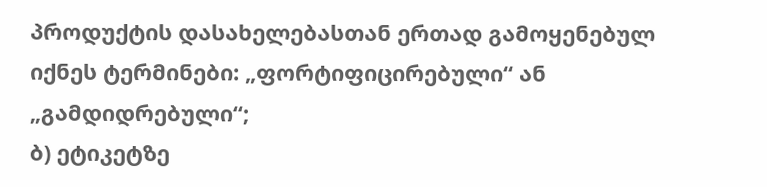პროდუქტის დასახელებასთან ერთად გამოყენებულ იქნეს ტერმინები: „ფორტიფიცირებული“ ან „გამდიდრებული“;
ბ) ეტიკეტზე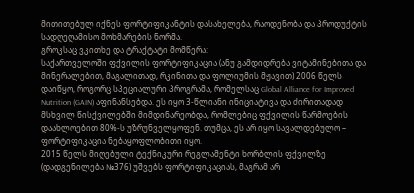მითითებულ იქნეს ფორტიფიკანტის დასახელება, რაოდენობა და პროდუქტის სადღეღამისო მოხმარების ნორმა.
გროკსაც ვკითხე და ტრაქტატი მომწერა:
საქართველოში ფქვილის ფორტიფიკაცია (ანუ გამდიდრება ვიტამინებითა და მინერალებით, მაგალითად, რკინითა და ფოლიუმის მჟავით) 2006 წელს დაიწყო, როგორც სპეციალური პროგრამა, რომელსაც Global Alliance for Improved Nutrition (GAIN) აფინანსებდა. ეს იყო 3-წლიანი ინიციატივა და ძირითადად მსხვილ წისქვილებში მიმდინარეობდა, რომლებიც ფქვილის წარმოების დაახლოებით 80%-ს უზრუნველყოფენ. თუმცა, ეს არ იყო სავალდებულო – ფორტიფიკაცია ნებაყოფლობითი იყო.
2015 წელს მიღებული ტექნიკური რეგლამენტი ხორბლის ფქვილზე (დადგენილება №376) უშვებს ფორტიფიკაციას, მაგრამ არ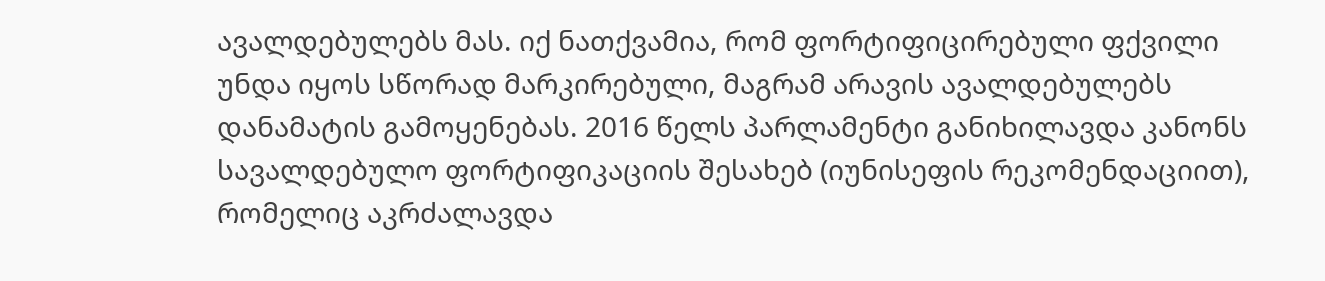ავალდებულებს მას. იქ ნათქვამია, რომ ფორტიფიცირებული ფქვილი უნდა იყოს სწორად მარკირებული, მაგრამ არავის ავალდებულებს დანამატის გამოყენებას. 2016 წელს პარლამენტი განიხილავდა კანონს სავალდებულო ფორტიფიკაციის შესახებ (იუნისეფის რეკომენდაციით), რომელიც აკრძალავდა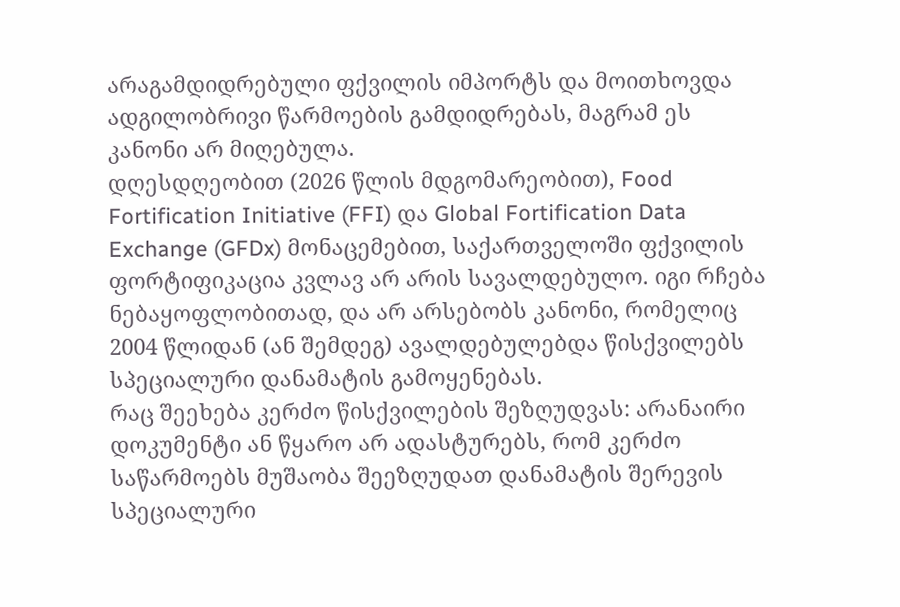არაგამდიდრებული ფქვილის იმპორტს და მოითხოვდა ადგილობრივი წარმოების გამდიდრებას, მაგრამ ეს კანონი არ მიღებულა.
დღესდღეობით (2026 წლის მდგომარეობით), Food Fortification Initiative (FFI) და Global Fortification Data Exchange (GFDx) მონაცემებით, საქართველოში ფქვილის ფორტიფიკაცია კვლავ არ არის სავალდებულო. იგი რჩება ნებაყოფლობითად, და არ არსებობს კანონი, რომელიც 2004 წლიდან (ან შემდეგ) ავალდებულებდა წისქვილებს სპეციალური დანამატის გამოყენებას.
რაც შეეხება კერძო წისქვილების შეზღუდვას: არანაირი დოკუმენტი ან წყარო არ ადასტურებს, რომ კერძო საწარმოებს მუშაობა შეეზღუდათ დანამატის შერევის სპეციალური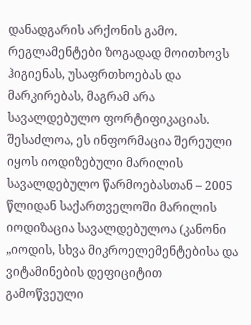დანადგარის არქონის გამო. რეგლამენტები ზოგადად მოითხოვს ჰიგიენას, უსაფრთხოებას და მარკირებას, მაგრამ არა სავალდებულო ფორტიფიკაციას. შესაძლოა, ეს ინფორმაცია შერეული იყოს იოდიზებული მარილის სავალდებულო წარმოებასთან – 2005 წლიდან საქართველოში მარილის იოდიზაცია სავალდებულოა (კანონი „იოდის, სხვა მიკროელემენტებისა და ვიტამინების დეფიციტით გამოწვეული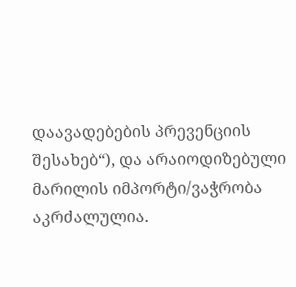დაავადებების პრევენციის შესახებ“), და არაიოდიზებული მარილის იმპორტი/ვაჭრობა აკრძალულია.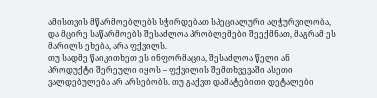ამისთვის მწარმოებლებს სჭირდებათ სპეციალური აღჭურვილობა, და მცირე საწარმოებს შესაძლოა პრობლემები შეექმნათ, მაგრამ ეს მარილს ეხება, არა ფქვილს.
თუ სადმე წაიკითხეთ ეს ინფორმაცია, შესაძლოა წელი ან პროდუქტი შერეული იყოს – ფქვილის შემთხვევაში ასეთი ვალდებულება არ არსებობს. თუ გაქვთ დამატებითი დეტალები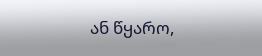ან წყარო,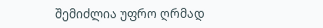შემიძლია უფრო ღრმად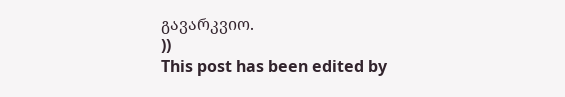გავარკვიო.
))
This post has been edited by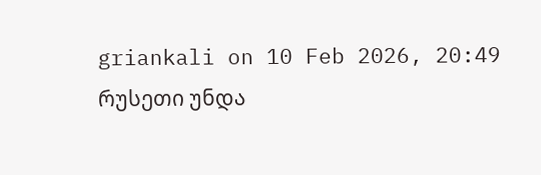griankali on 10 Feb 2026, 20:49
რუსეთი უნდა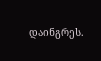დაინგრეს.